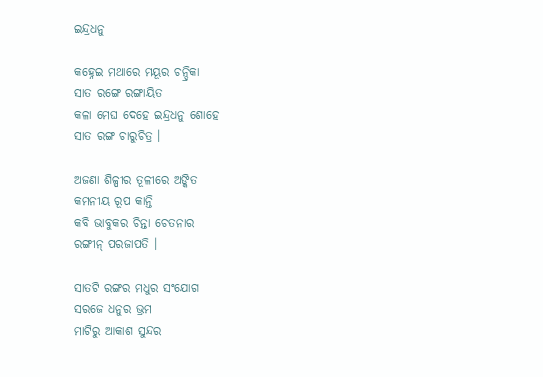ଇନ୍ଦ୍ରଧନୁ

କହ୍ନେଇ ମଥାରେ ମୟୂର ଚନ୍ଦ୍ରିକା
ସାତ ରଙ୍ଗେ ରଙ୍ଗାୟିତ
କଳା ମେଘ ଦେହେ ଇନ୍ଦ୍ରଧନୁ ଶୋହେ
ସାତ ରଙ୍ଗ ଚାରୁଚିତ୍ର ।

ଅଜଣା ଶିଳ୍ପୀର ତୂଳୀରେ ଅଙ୍କିତ
କମନୀୟ ରୂପ କାନ୍ତି
କବି ଭାବୁକର ଚିନ୍ତା ଚେତନାର
ରଙ୍ଗୀନ୍ ପରଜାପତି ।

ସାତଟି ରଙ୍ଗର ମଧୁର ସଂଯୋଗ
ସରଜେ ଧନୁର ଭ୍ରମ
ମାଟିରୁ ଆକାଶ ସୁନ୍ଦର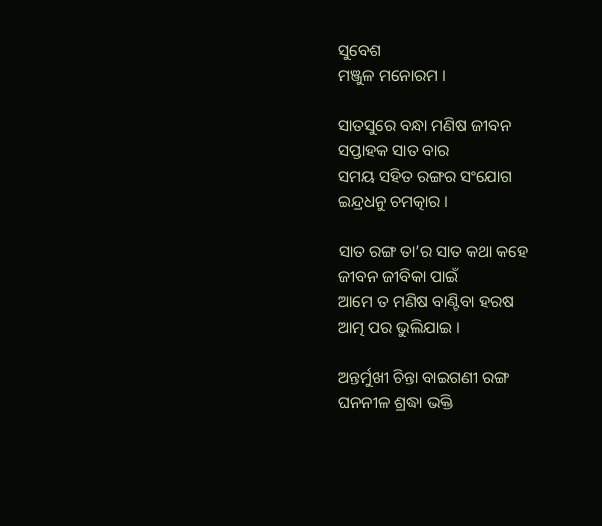ସୁବେଶ
ମଞ୍ଜୁଳ ମନୋରମ ।

ସାତସୁରେ ବନ୍ଧା ମଣିଷ ଜୀବନ
ସପ୍ତାହକ ସାତ ବାର
ସମୟ ସହିତ ରଙ୍ଗର ସଂଯୋଗ
ଇନ୍ଦ୍ରଧନୁ ଚମତ୍କାର ।

ସାତ ରଙ୍ଗ ତା’ର ସାତ କଥା କହେ
ଜୀବନ ଜୀବିକା ପାଇଁ
ଆମେ ତ ମଣିଷ ବାଣ୍ଟିବା ହରଷ
ଆତ୍ମ ପର ଭୁଲିଯାଇ ।

ଅନ୍ତର୍ମୁଖୀ ଚିନ୍ତା ବାଇଗଣୀ ରଙ୍ଗ
ଘନନୀଳ ଶ୍ରଦ୍ଧା ଭକ୍ତି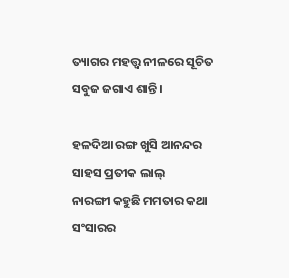ତ୍ୟାଗର ମହତ୍ତ୍ଵ ନୀଳରେ ସୂଚିତ
ସବୁଜ ଜଗାଏ ଶାନ୍ତି ।

ହଳଦିଆ ରଙ୍ଗ ଖୁସି ଆନନ୍ଦର
ସାହସ ପ୍ରତୀକ ଲାଲ୍
ନାରଙ୍ଗୀ କହୁଛି ମମତାର କଥା
ସଂସାରର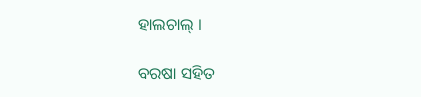ହାଲଚାଲ୍ ।

ବରଷା ସହିତ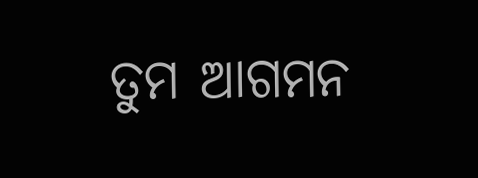ତୁମ ଆଗମନ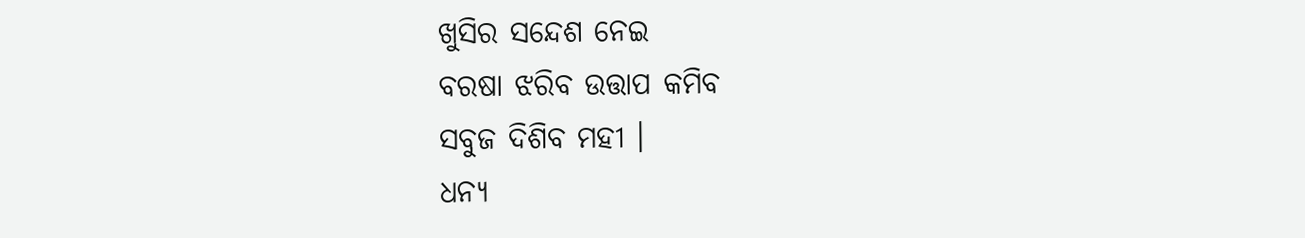ଖୁସିର ସନ୍ଦେଶ ନେଇ
ବରଷା ଝରିବ ଉତ୍ତାପ କମିବ
ସବୁଜ ଦିଶିବ ମହୀ ।
ଧନ୍ୟ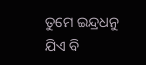ତୁମେ ଇନ୍ଦ୍ରଧନୁ
ଯିଏ ବି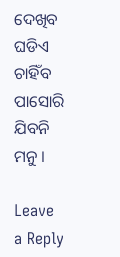ଦେଖିବ ଘଡିଏ ଚାହିଁବ
ପାସୋରି ଯିବନି ମନୁ ।

Leave a Reply